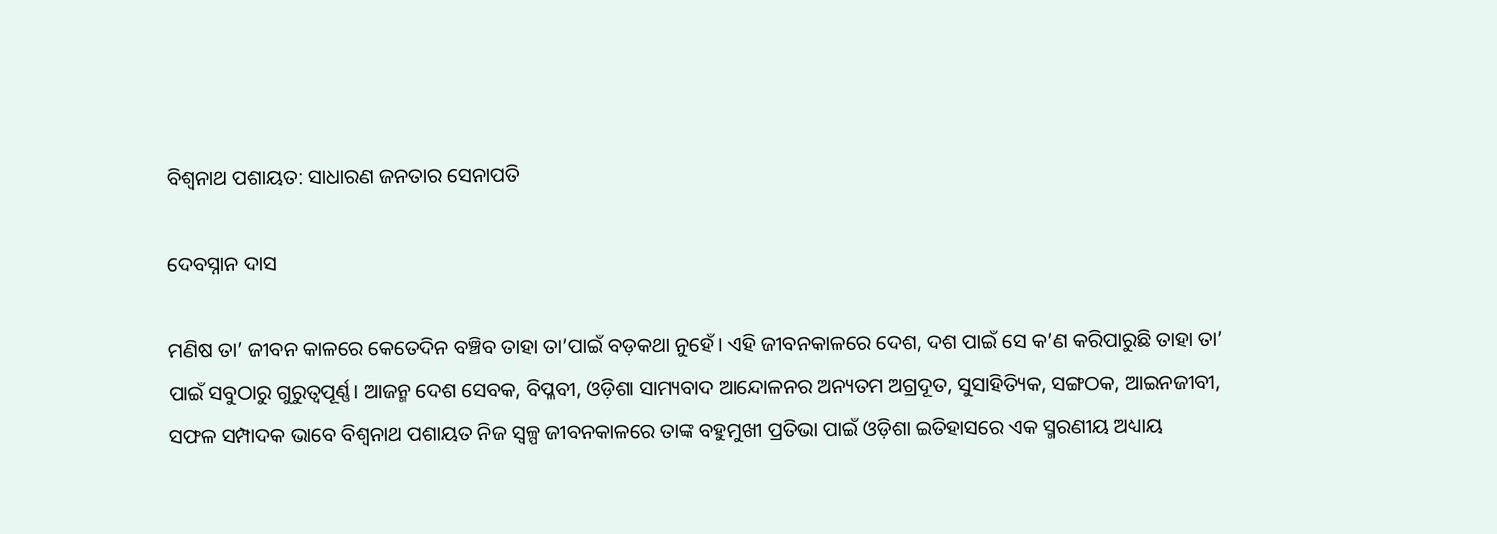ବିଶ୍ୱନାଥ ପଶାୟତ: ସାଧାରଣ ଜନତାର ସେନାପତି

ଦେବସ୍ନାନ ଦାସ

ମଣିଷ ତା’ ଜୀବନ କାଳରେ କେତେଦିନ ବଞ୍ଚିବ ତାହା ତା’ପାଇଁ ବଡ଼କଥା ନୁହେଁ। ଏହି ଜୀବନକାଳରେ ଦେଶ, ଦଶ ପାଇଁ ସେ କ’ଣ କରିପାରୁଛି ତାହା ତା’ ପାଇଁ ସବୁଠାରୁ ଗୁରୁତ୍ୱପୂର୍ଣ୍ଣ। ଆଜନ୍ମ ଦେଶ ସେବକ, ବିପ୍ଳବୀ, ଓଡ଼ିଶା ସାମ୍ୟବାଦ ଆନ୍ଦୋଳନର ଅନ୍ୟତମ ଅଗ୍ରଦୂତ, ସୁସାହିତ୍ୟିକ, ସଙ୍ଗଠକ, ଆଇନଜୀବୀ, ସଫଳ ସମ୍ପାଦକ ଭାବେ ବିଶ୍ୱନାଥ ପଶାୟତ ନିଜ ସ୍ୱଳ୍ପ ଜୀବନକାଳରେ ତାଙ୍କ ବହୁମୁଖୀ ପ୍ରତିଭା ପାଇଁ ଓଡ଼ିଶା ଇତିହାସରେ ଏକ ସ୍ମରଣୀୟ ଅଧ୍ୟାୟ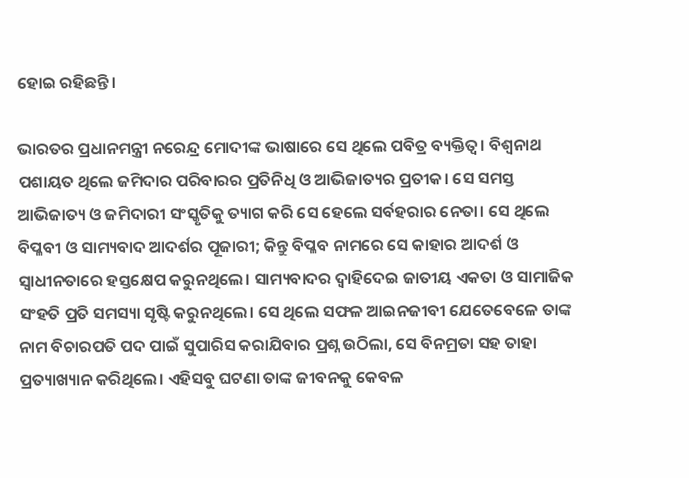ହୋଇ ରହିଛନ୍ତି।

ଭାରତର ପ୍ରଧାନମନ୍ତ୍ରୀ ନରେନ୍ଦ୍ର ମୋଦୀଙ୍କ ଭାଷାରେ ସେ ଥିଲେ ପବିତ୍ର ବ୍ୟକ୍ତିତ୍ୱ। ବିଶ୍ୱନାଥ ପଶାୟତ ଥିଲେ ଜମିଦାର ପରିବାରର ପ୍ରତିନିଧି ଓ ଆଭିଜାତ୍ୟର ପ୍ରତୀକ। ସେ ସମସ୍ତ ଆଭିଜାତ୍ୟ ଓ ଜମିଦାରୀ ସଂସ୍କୃତିକୁ ତ୍ୟାଗ କରି ସେ ହେଲେ ସର୍ବହରାର ନେତା। ସେ ଥିଲେ ବିପ୍ଳବୀ ଓ ସାମ୍ୟବାଦ ଆଦର୍ଶର ପୂଜାରୀ; କିନ୍ତୁ ବିପ୍ଳବ ନାମରେ ସେ କାହାର ଆଦର୍ଶ ଓ ସ୍ୱାଧୀନତାରେ ହସ୍ତକ୍ଷେପ କରୁନଥିଲେ। ସାମ୍ୟବାଦର ଦ୍ୱାହିଦେଇ ଜାତୀୟ ଏକତା ଓ ସାମାଜିକ ସଂହତି ପ୍ରତି ସମସ୍ୟା ସୃଷ୍ଟି କରୁନଥିଲେ। ସେ ଥିଲେ ସଫଳ ଆଇନଜୀବୀ ଯେତେବେଳେ ତାଙ୍କ ନାମ ବିଚାରପତି ପଦ ପାଇଁ ସୁପାରିସ କରାଯିବାର ପ୍ରଶ୍ନ ଉଠିଲା, ସେ ବିନମ୍ରତା ସହ ତାହା ପ୍ରତ୍ୟାଖ୍ୟାନ କରିଥିଲେ। ଏହିସବୁ ଘଟଣା ତାଙ୍କ ଜୀବନକୁ କେବଳ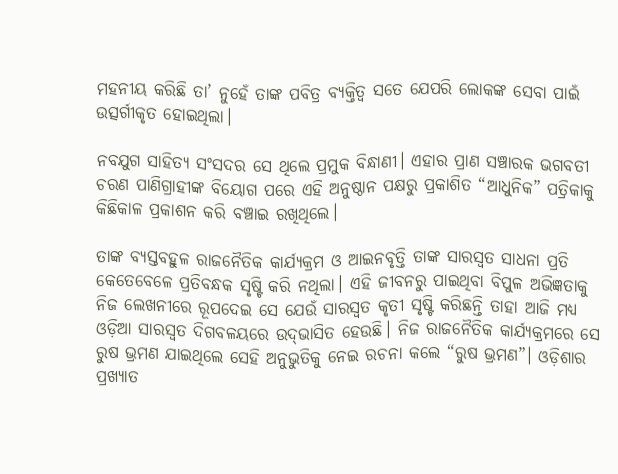ମହନୀୟ କରିଛି ତା’ ନୁହେଁ ତାଙ୍କ ପବିତ୍ର ବ୍ୟକ୍ତିତ୍ୱ ସତେ ଯେପରି ଲୋକଙ୍କ ସେବା ପାଇଁ ଉତ୍ସର୍ଗୀକୃତ ହୋଇଥିଲା।

ନବଯୁଗ ସାହିତ୍ୟ ସଂସଦର ସେ ଥିଲେ ପ୍ରମୁକ ବିନ୍ଧାଣୀ। ଏହାର ପ୍ରାଣ ସଞ୍ଚାରକ ଭଗବତୀ ଚରଣ ପାଣିଗ୍ରାହୀଙ୍କ ବିୟୋଗ ପରେ ଏହି ଅନୁଷ୍ଠାନ ପକ୍ଷରୁ ପ୍ରକାଶିତ “ଆଧୁନିକ” ପତ୍ରିକାକୁ କିଛିକାଳ ପ୍ରକାଶନ କରି ବଞ୍ଚାଇ ରଖିଥିଲେ।

ତାଙ୍କ ବ୍ୟସ୍ତବହୁଳ ରାଜନୈତିକ କାର୍ଯ୍ୟକ୍ରମ ଓ ଆଇନବୃତ୍ତି ତାଙ୍କ ସାରସ୍ୱତ ସାଧନା ପ୍ରତି କେତେବେଳେ ପ୍ରତିବନ୍ଧକ ସୃଷ୍ଟି କରି ନଥିଲା। ଏହି ଜୀବନରୁ ପାଇଥିବା ବିପୁଳ ଅଭିଜ୍ଞତାକୁ ନିଜ ଲେଖନୀରେ ରୂପଦେଇ ସେ ଯେଉଁ ସାରସ୍ୱତ କୃତୀ ସୃଷ୍ଟି କରିଛନ୍ତି ତାହା ଆଜି ମଧ୍ୟ ଓଡ଼ିଆ ସାରସ୍ୱତ ଦିଗବଳୟରେ ଉଦ୍‍ଭାସିତ ହେଉଛି। ନିଜ ରାଜନୈତିକ କାର୍ଯ୍ୟକ୍ରମରେ ସେ ରୁଷ ଭ୍ରମଣ ଯାଇଥିଲେ ସେହି ଅନୁଭୁତିକୁ ନେଇ ରଚନା କଲେ “ରୁଷ ଭ୍ରମଣ”। ଓଡ଼ିଶାର ପ୍ରଖ୍ୟାତ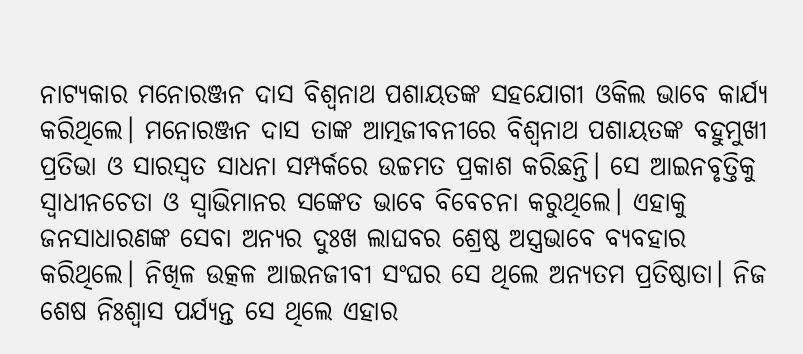ନାଟ୍ୟକାର ମନୋରଞ୍ଜନ ଦାସ ବିଶ୍ୱନାଥ ପଶାୟତଙ୍କ ସହଯୋଗୀ ଓକିଲ ଭାବେ କାର୍ଯ୍ୟ କରିଥିଲେ। ମନୋରଞ୍ଜନ ଦାସ ତାଙ୍କ ଆତ୍ମଜୀବନୀରେ ବିଶ୍ୱନାଥ ପଶାୟତଙ୍କ ବହୁମୁଖୀ ପ୍ରତିଭା ଓ ସାରସ୍ୱତ ସାଧନା ସମ୍ପର୍କରେ ଉଚ୍ଚମତ ପ୍ରକାଶ କରିଛନ୍ତି। ସେ ଆଇନବୃତ୍ତିକୁ ସ୍ୱାଧୀନଚେତା ଓ ସ୍ୱାଭିମାନର ସଙ୍କେତ ଭାବେ ବିବେଚନା କରୁଥିଲେ। ଏହାକୁ ଜନସାଧାରଣଙ୍କ ସେବା ଅନ୍ୟର ଦୁଃଖ ଲାଘବର ଶ୍ରେଷ୍ଠ ଅସ୍ତ୍ରଭାବେ ବ୍ୟବହାର କରିଥିଲେ। ନିଖିଳ ଉତ୍କଳ ଆଇନଜୀବୀ ସଂଘର ସେ ଥିଲେ ଅନ୍ୟତମ ପ୍ରତିଷ୍ଠାତା। ନିଜ ଶେଷ ନିଃଶ୍ୱାସ ପର୍ଯ୍ୟନ୍ତ ସେ ଥିଲେ ଏହାର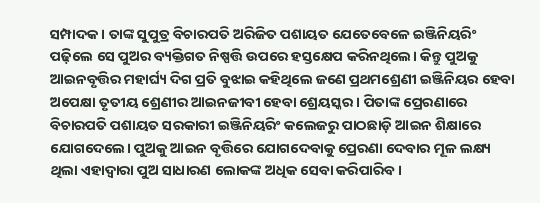ସମ୍ପାଦକ। ତାଙ୍କ ସୁପୁତ୍ର ବିଚାରପତି ଅରିଜିତ ପଶାୟତ ଯେତେବେଳେ ଇଞ୍ଜିନିୟରିଂ ପଢ଼ିଲେ ସେ ପୁଅର ବ୍ୟକ୍ତିଗତ ନିଷ୍ପତ୍ତି ଉପରେ ହସ୍ତକ୍ଷେପ କରିନଥିଲେ। କିନ୍ତୁ ପୁଅକୁ ଆଇନବୃତ୍ତିର ମହାର୍ଘ୍ୟ ଦିଗ ପ୍ରତି ବୁଝାଇ କହିଥିଲେ ଜଣେ ପ୍ରଥମଶ୍ରେଣୀ ଇଞ୍ଜିନିୟର ହେବା ଅପେକ୍ଷା ତୃତୀୟ ଶ୍ରେଣୀର ଆଇନଜୀବୀ ହେବା ଶ୍ରେୟସ୍କର। ପିତାଙ୍କ ପ୍ରେରଣାରେ ବିଚାରପତି ପଶାୟତ ସରକାରୀ ଇଞ୍ଜିନିୟରିଂ କଲେଜରୁ ପାଠଛାଡ଼ି ଆଇନ ଶିକ୍ଷାରେ ଯୋଗଦେଲେ। ପୁଅକୁ ଆଇନ ବୃତ୍ତିରେ ଯୋଗଦେବାକୁ ପ୍ରେରଣା ଦେବାର ମୂଳ ଲକ୍ଷ୍ୟ ଥିଲା ଏହାଦ୍ୱାରା ପୁଅ ସାଧାରଣ ଲୋକଙ୍କ ଅଧିକ ସେବା କରିପାରିବ।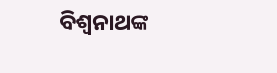ବିଶ୍ୱନାଥଙ୍କ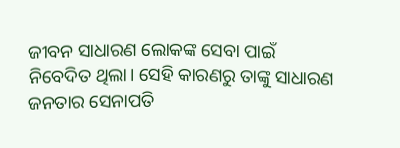ଜୀବନ ସାଧାରଣ ଲୋକଙ୍କ ସେବା ପାଇଁ ନିବେଦିତ ଥିଲା। ସେହି କାରଣରୁ ତାଙ୍କୁ ସାଧାରଣ ଜନତାର ସେନାପତି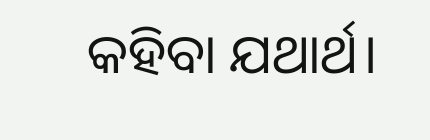କହିବା ଯଥାର୍ଥ।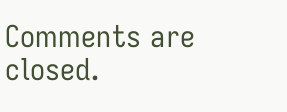Comments are closed.